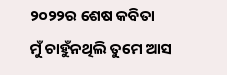୨୦୨୨ର ଶେଷ କବିତା
ମୁଁ ଚାହୁଁନଥିଲି ତୁମେ ଆସ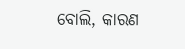ବୋଲି, କାରଣ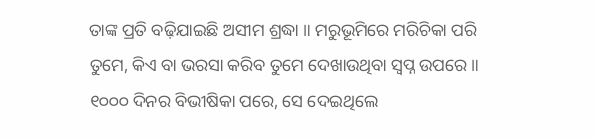ତାଙ୍କ ପ୍ରତି ବଢ଼ିଯାଇଛି ଅସୀମ ଶ୍ରଦ୍ଧା ॥ ମରୁଭୂମିରେ ମରିଚିକା ପରି ତୁମେ, କିଏ ବା ଭରସା କରିବ ତୁମେ ଦେଖାଉଥିବା ସ୍ୱପ୍ନ ଉପରେ ॥ ୧୦୦୦ ଦିନର ବିଭୀଷିକା ପରେ, ସେ ଦେଇଥିଲେ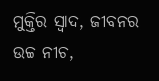ମୁକ୍ତିର ସ୍ୱାଦ, ଜୀବନର ଉଚ୍ଚ ନୀଚ,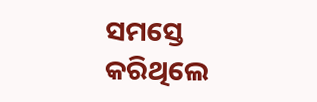ସମସ୍ତେ କରିଥିଲେ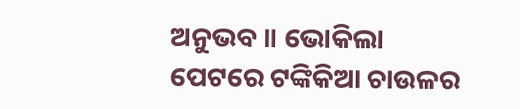ଅନୁଭବ ॥ ଭୋକିଲା ପେଟରେ ଟଙ୍କିକିଆ ଚାଉଳର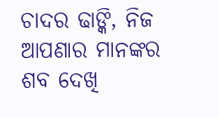ଚାଦର ଢାଙ୍କି, ନିଜ ଆପଣାର ମାନଙ୍କର ଶବ ଦେଖି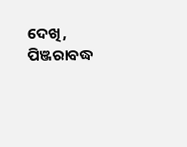ଦେଖି, ପିଞ୍ଜରାବଦ୍ଧ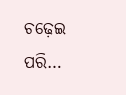ଚଢ଼େଇ ପରି…